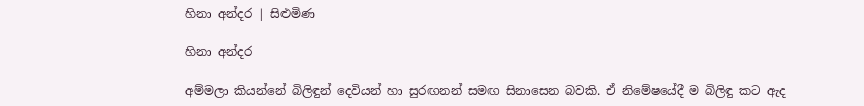හිනා අන්දර | සිළුමිණ

හිනා අන්දර

අම්මලා කියන්නේ බිලිඳුන් දෙවියන් හා සුරඟනන් සමඟ සිනාසෙන බවකි. ඒ නිමේෂයේදී ම බිලිඳු කට ඇද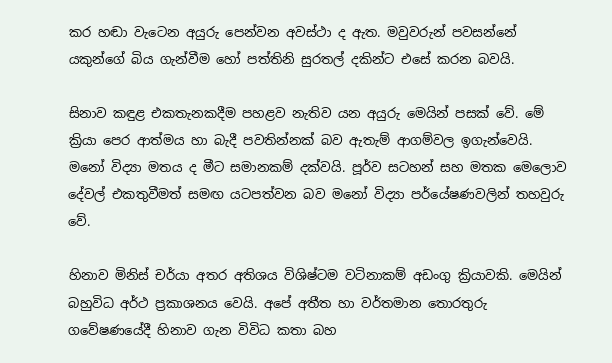කර හඬා වැටෙන අයුරු පෙන්වන අවස්ථා ද ඇත. මවුවරුන් පවසන්නේ යකුන්ගේ බිය ගැන්වීම හෝ පත්තිනි සුරතල් දකින්ට එසේ කරන බවයි.

සිනාව කඳුළ එකතැනකදීම පහළව නැතිව යන අයුරු මෙයින් පසක් වේ. මේ ක්‍රියා පෙර ආත්මය හා බැදී පවතින්නක් බව ඇතැම් ආගම්වල ඉගැන්වෙයි. මනෝ විද්‍යා මතය ද මීට සමානකම් දක්වයි. පූර්ව සටහන් සහ මතක මෙලොව දේවල් එකතුවීමත් සමඟ යටපත්වන බව මනෝ විද්‍යා පර්යේෂණවලින් තහවුරු වේ.

හිනාව මිනිස් චර්යා අතර අතිශය විශිෂ්ටම වටිනාකම් අඩංගු ක්‍රියාවකි. මෙයින් බහුවිධ අර්ථ ප්‍රකාශනය වෙයි. අපේ අතීත හා වර්තමාන තොරතුරු ගවේෂණයේදී හිනාව ගැන විවිධ කතා බහ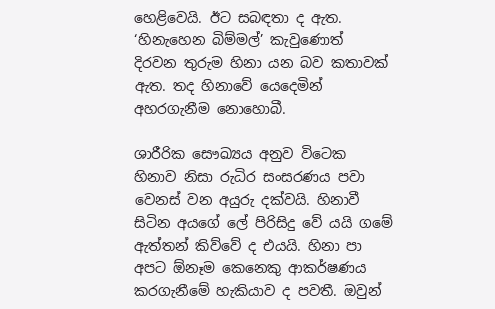හෙළිවෙයි. ඊට සබඳතා ද ඇත. ‘හිනැහෙන බිම්මල්’ කැවුණොත් දිරවන තුරුම හිනා යන බව කතාවක් ඇත. තද හිනාවේ යෙදෙමින් අහරගැනීම නොහොබී.

ශාරීරික සෞඛ්‍යය අනුව වි‍ටෙක හිනාව නිසා රුධිර සංසරණය පවා වෙනස් වන අයුරු දක්වයි. හිනාවී සිටින අයගේ ලේ පිරිසිදු වේ යයි ගමේ ඇත්තන් කිව්වේ ද එයයි. හිනා පා අපට ඕනෑම කෙනෙකු ආකර්ෂණය කරගැනීමේ හැකියාව ද පවතී. ඔවුන්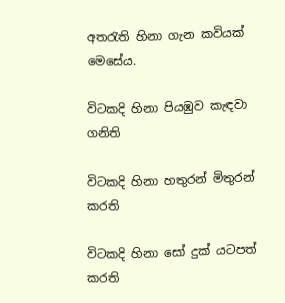අතරැති හිනා ගැන කවියක් මෙසේය.

විටකදි හිනා පියඹුව කැඳවා ගනිති

විටකදි හිනා හතුරන් මිතුරන් කරති

විටකදි හිනා සෝ දුක් යටපත් කරති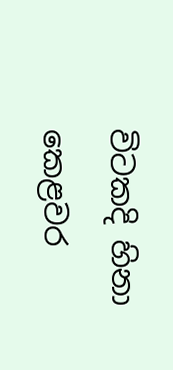විටකදි හිනා කෙළවර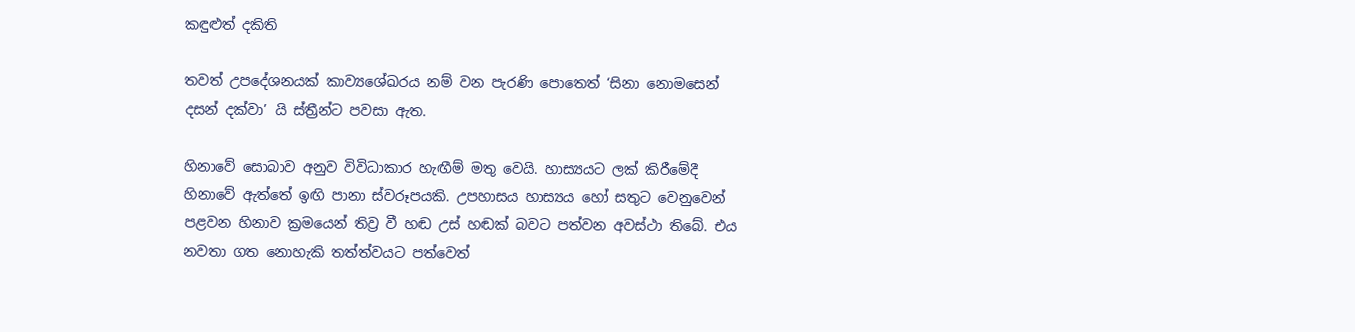කඳුළුත් දකිති

තවත් උපදේශනයක් කාව්‍යශේඛරය නම් වන පැරණි පොතෙත් ‘සිනා නොමසෙන් දසන් දක්වා’ යි ස්ත්‍රීන්ට පවසා ඇත.

හිනාවේ සොබාව අනුව විවිධාකාර හැඟීම් මතු වෙයි. හාස්‍යයට ලක් කිරීමේදී හිනාවේ ඇත්තේ ඉඟි පානා ස්වරූපයකි. උපහාසය හාස්‍යය හෝ සතුට වෙනුවෙන් පළවන හිනාව ක්‍රමයෙන් තිව්‍ර වී හඬ උස් හඬක් බවට පත්වන අවස්ථා තිබේ. එය නවතා ගත නොහැකි තත්ත්වයට පත්වෙත්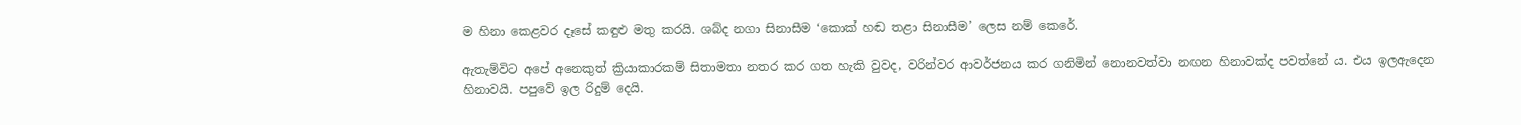ම හිනා කෙළවර දෑසේ කඳුළු මතු කරයි. ශබ්ද නගා සිනාසීම ‘කොක් හඬ තළා සිනාසීම’ ලෙස නම් කෙරේ.

ඇතැම්විට අපේ අනෙකුත් ක්‍රියාකාරකම් සිතාමතා නතර කර ගත හැකි වුවද, වරින්වර ආවර්ජනය කර ගනිමින් නොනවත්වා නඟන හිනාවක්ද පවත්නේ ය. එය ඉලඇදෙන හිනාවයි. පපුවේ ඉල රිදුම් දෙයි.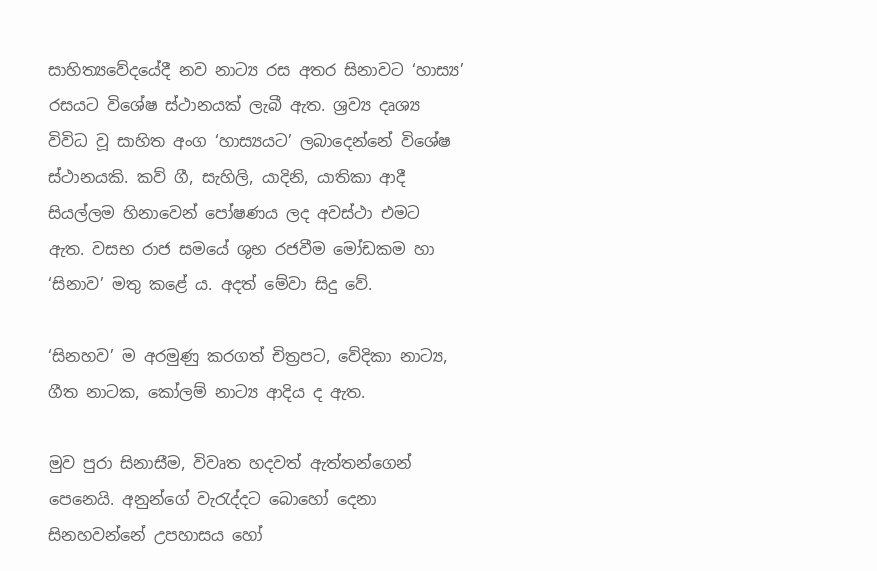සාහිත්‍යවේදයේදී නව නාට්‍ය රස අතර සිනාවට ‘හාස්‍ය’ රසයට විශේෂ ‍ස්ථානයක් ලැබී ඇත. ශ්‍රව්‍ය දෘශ්‍ය විවිධ වූ සාහිත අංග ‘හාස්‍යයට’ ලබාදෙන්නේ විශේෂ ස්ථානයකි. කව් ගී, සැහිලි, යාදිනි, යාතිකා ආදී සියල්ලම හිනාවෙන් පෝෂණය ලද අවස්ථා එමට ඇත. වසභ රාජ සමයේ ශුභ රජවීම මෝඩකම හා ‘සිනාව’ මතු කළේ ය. අදත් මේවා සිදු වේ.

‘සිනහව’ ම අරමුණු කරගත් චිත්‍රපට, වේදිකා නාට්‍ය, ගීත නාටක, කෝලම් නාට්‍ය ආදිය ද ඇත.

මුව පුරා සිනාස‍ීම, විවෘත හදවත් ඇත්තන්ගෙන් පෙනෙයි. අනුන්ගේ වැරැද්දට බොහෝ දෙනා සිනහවන්නේ උපහාසය හෝ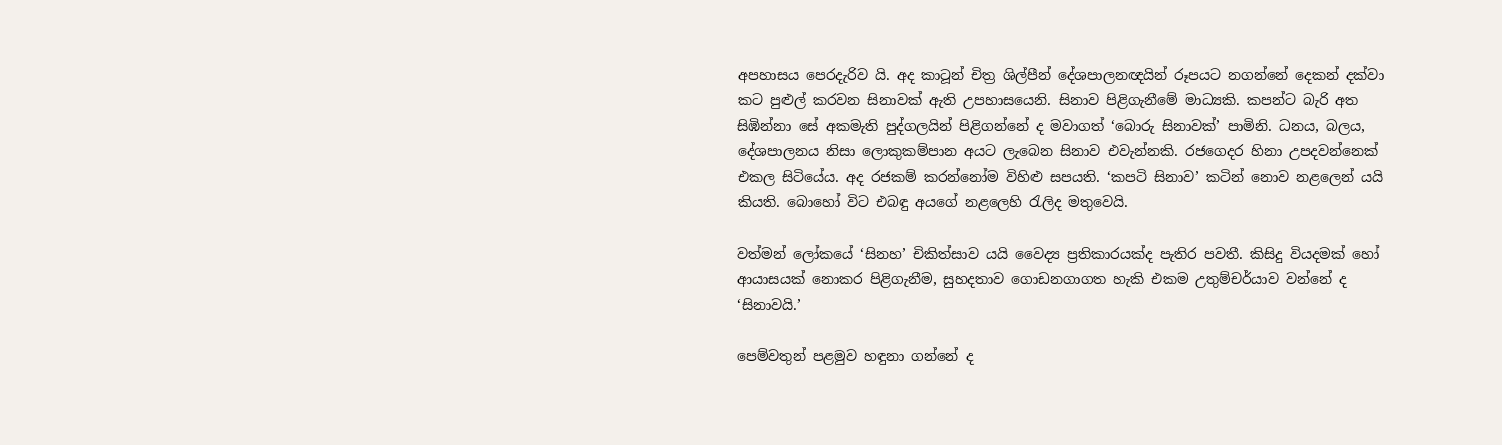අපහාසය පෙරදැරිව යි. අද කාටූන් චිත්‍ර ශිල්පීන් දේශපාලනඥයින් රූපයට නගන්නේ දෙකන් දක්වා කට පුළුල් කරවන සිනාවක් ඇති උපහාසයෙනි. සිනාව පිළිගැනීමේ මාධ්‍යකි. කපන්ට බැරි අත සිඹින්නා සේ අකමැති පුද්ගලයින් පිළිගන්නේ ද මවාගත් ‘බොරු සිනාවක්’ පාමිනි. ධනය, බලය, දේශපාලනය නිසා ලොකුකම්පාන අයට ලැබෙන සිනාව එවැන්නකි. රජගෙදර හිනා උපදවන්නෙක් එකල සිටියේය. අද රජකම් කරන්නෝම විහිළු සපයති. ‘කපටි සිනාව’ කටින් නොව නළලෙන් යයි කියති. බොහෝ විට එබඳු අයගේ නළලෙහි රැලිද මතුවෙයි.

වත්මන් ලෝකයේ ‘සිනහ’ චිකිත්සාව යයි වෛද්‍ය ප්‍රතිකාරයක්ද පැතිර පවතී. කිසිදු වියදමක් හෝ ආයාසයක් නොකර පිළිගැනීම, සුහදතාව ගොඩනගාගත හැකි එකම උතුම්චර්යාව වන්නේ ද ‘සිනාවයි.’

පෙම්වතුන් පළමුව හඳුනා ගන්නේ ද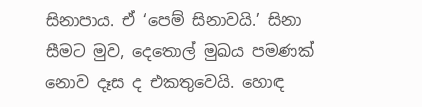සිනාපාය. ඒ ‘පෙම් සිනාවයි.’ සිනා සීමට මුව, දෙතොල් මුඛය පමණක් නොව දෑස ද එකතුවෙයි‍. හොඳ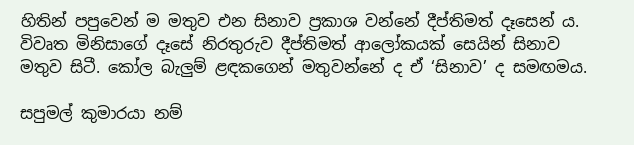හිතින් පපුවෙන් ම මතුව එන සිනාව ප්‍රකාශ වන්නේ දීප්තිමත් දෑසෙන් ය. විවෘත මිනිසාගේ දෑසේ නිරතුරුව දීප්තිමත් ආලෝකයක් සෙයින් සිනාව මතුව සිටී. කෝල බැලුම් ළඳකගෙන් මතුවන්නේ ද ඒ ‘සිනාව’ ද සමඟමය.

සපුමල් කුමාරයා නම්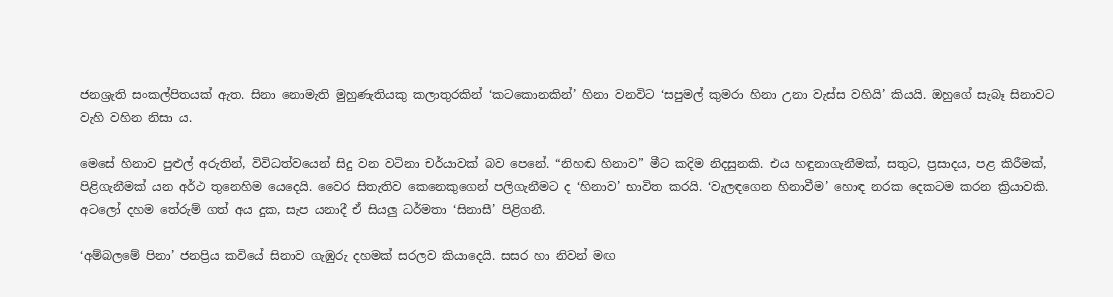ජනශ්‍රැති සංකල්පිතයක් ඇත. සිනා නොමැති මුහුණැතියකු කලාතුරකින් ‘කටකොනකින්’ හිනා වනවිට ‘සපුමල් කුමරා හිනා උනා වැස්ස වහියි’ කියයි. ඔහුගේ සැබෑ සිනාවට වැහි වහින නිසා ය.

මෙසේ හිනාව පුළුල් අරුතින්, විවිධත්වයෙන් සිදු වන වටිනා චර්යාවක් බව පෙනේ‍. “නිහඬ හිනාව” මීට කදිම නිදසුනකි‍. එය හඳුනාගැනීමක්, සතුට, ප්‍රසාදය, පළ කිරීමක්, පිළිගැනීමක් යන අර්ථ තුනෙහිම යෙදෙයි. වෛර සිතැතිව කෙනෙකුගෙන් පලිගැනීමට ද ‘හිනාව’ භාවිත කරයි. ‘වැලඳගෙන හිනාවීම’ හොඳ නරක දෙකටම කරන ක්‍රියාවකි. අටලෝ දහම තේරුම් ගත් අය දුක, සැප යනාදී ඒ සියලු ධර්මතා ‘සිනාසී’ පිළිගනී.

‘අම්බලමේ පිනා’ ජනප්‍රිය කවියේ සිනාව ගැඹුරු දහමක් සරලව කියාදෙයි‍. සසර හා නිවන් මඟ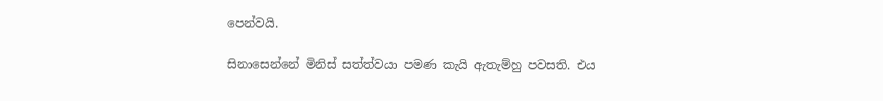පෙන්වයි.

සිනාසෙන්නේ මිනිස් සත්ත්වයා පමණ කැයි ඇතැම්හු පවසති‍. එය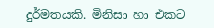දුර්මතයකි. මිනිසා හා එකට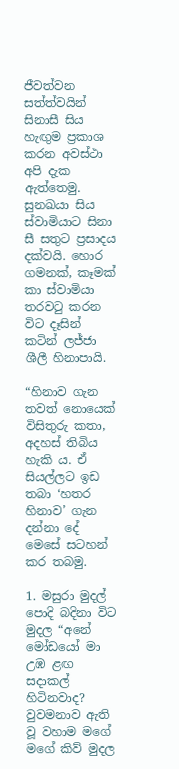ජීවත්වන සත්ත්වයින් සිනාසී සිය හැඟුම ප්‍රකාශ කරන අවස්ථා අපි දැක ඇත්තෙමු. සුනඛයා සිය ස්වාමියාට සිනා සී සතුට ප්‍රසාදය දක්වයි. හොර ගමනක්, කෑමක් කා ස්වාමියා තරවටු කරන විට දෑසින් කටින් ලජ්ජා ශීලී හිනාපායි.

“හිනාව ගැන තවත් නොයෙක් විසිතුරු කතා, අදහස් තිබිය හැකි ය. ඒ සියල්ලට ඉඩ තබා ‘හතර හිනාව’ ගැන දන්නා දේ මෙසේ සටහන් කර තබමු.

1. මසුරා මුදල් පොදි බදිනා විට මුදල “අනේ මෝඩයෝ මා උඹ ළඟ සදාකල් හිටිනවාද? වුවමනාව ඇති වූ වහාම මගේ මගේ කිව් මුදල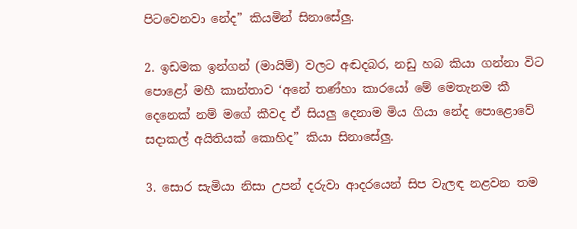පිටවෙනවා නේද” කියමින් සිනාසේලු.

2. ඉඩමක ඉන්ගන් (මායිම්) වලට අඬදබර, නඩු හබ කියා ගන්නා විට පොළෝ මහී කාන්තාව ‘අනේ තණ්හා කාරයෝ මේ මෙතැනම කී දෙනෙක් නම් මගේ කීවද ඒ සියලු දෙනාම මිය ගියා නේද පොළොවේ සදාකල් අයිතියක් කොහිද” කියා සිනාසේලු‍.

3. සොර සැමියා නිසා උපන් දරුවා ආදරයෙන් සිප වැලඳ නළවන තම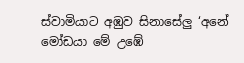ස්වාමියාට අඹුව සිනාසේලු ‘අනේ මෝඩයා මේ උඹේ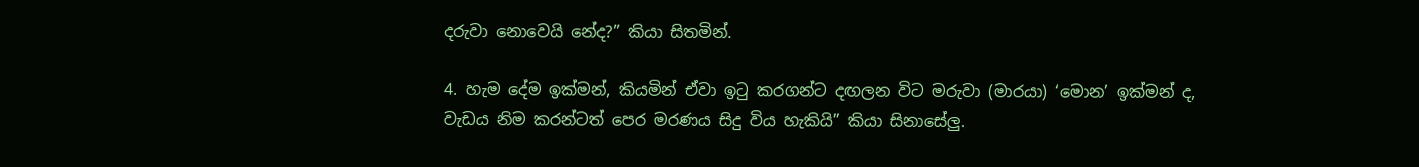දරුවා නොවෙයි නේද?” කියා සිතමින්.

4. හැම දේම ඉක්මන්, කියමින් ඒවා ඉටු කරගන්ට දඟලන විට මරුවා (මාරයා) ‘මොන’ ඉක්මන් ද, වැඩය නිම කරන්ටත් පෙර මරණය සිදු විය හැකියි” කියා සිනාසේලු.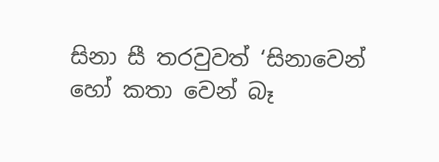සිනා සී තරවුවත් ‘සිනාවෙන් හෝ කතා වෙන් බෑ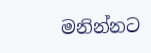මනින්නට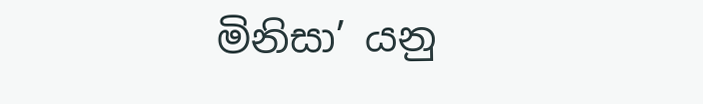මිනිසා’ යනු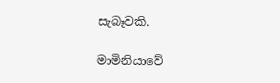සැබෑවකි.

මාමිනියාවේ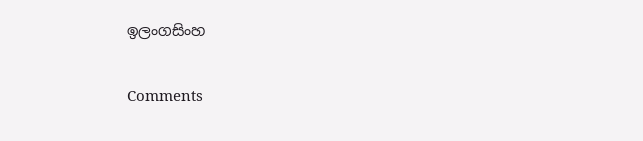ඉලංගසිංහ

Comments